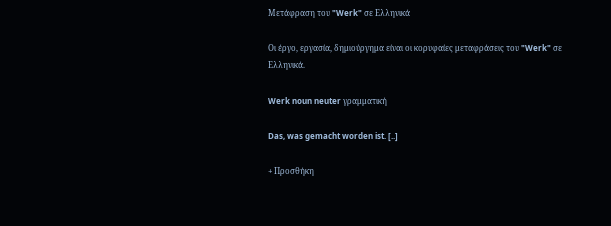Μετάφραση του "Werk" σε Ελληνικά

Οι έργο, εργασία, δημιούργημα είναι οι κορυφαίες μεταφράσεις του "Werk" σε Ελληνικά.

Werk noun neuter γραμματική

Das, was gemacht worden ist. [..]

+ Προσθήκη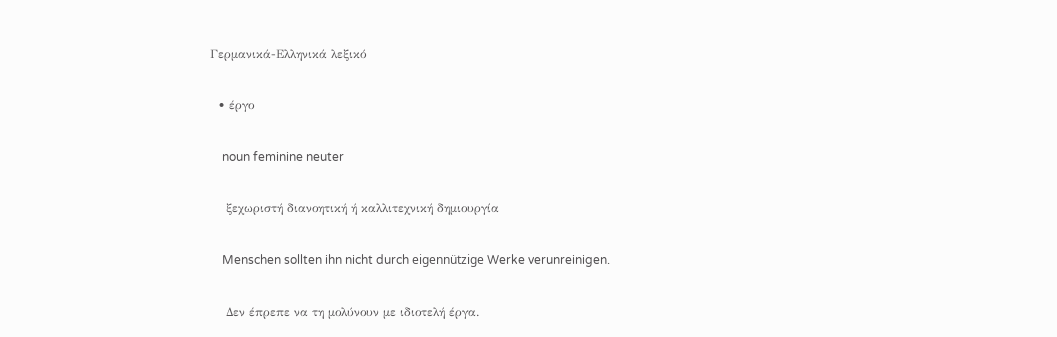Γερμανικά-Ελληνικά λεξικό

  • έργο

    noun feminine neuter

    ξεχωριστή διανοητική ή καλλιτεχνική δημιουργία

    Menschen sollten ihn nicht durch eigennützige Werke verunreinigen.

    Δεν έπρεπε να τη μολύνουν με ιδιοτελή έργα.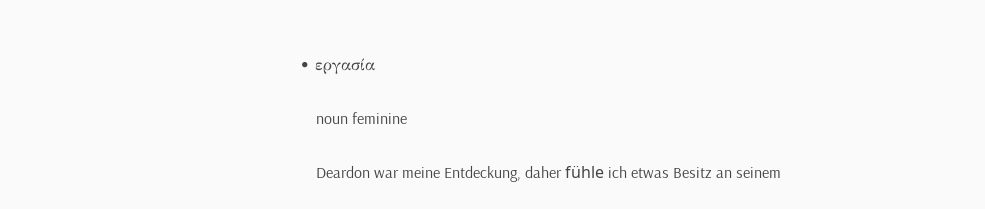• εργασία

    noun feminine

    Deardon war meine Entdeckung, daher fühle ich etwas Besitz an seinem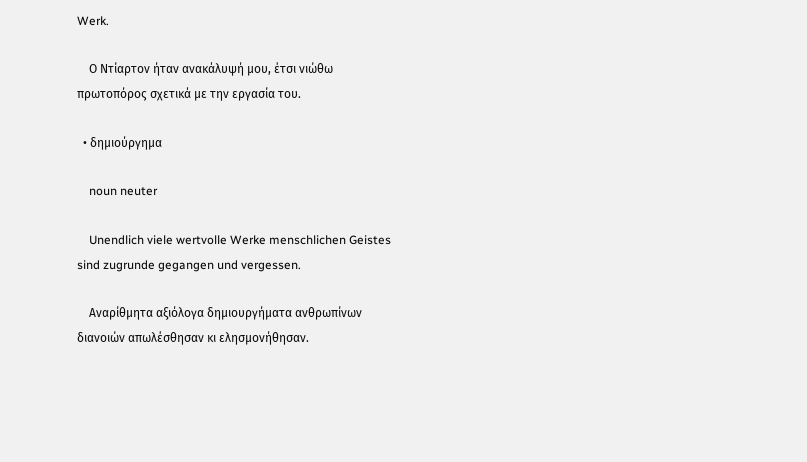Werk.

    Ο Ντίαρτον ήταν ανακάλυψή μου, έτσι νιώθω πρωτοπόρος σχετικά με την εργασία του.

  • δημιούργημα

    noun neuter

    Unendlich viele wertvolle Werke menschlichen Geistes sind zugrunde gegangen und vergessen.

    Αναρίθμητα αξιόλογα δημιουργήματα ανθρωπίνων διανοιών απωλέσθησαν κι ελησμονήθησαν.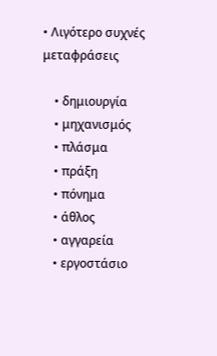• Λιγότερο συχνές μεταφράσεις

    • δημιουργία
    • μηχανισμός
    • πλάσμα
    • πράξη
    • πόνημα
    • άθλος
    • αγγαρεία
    • εργοστάσιο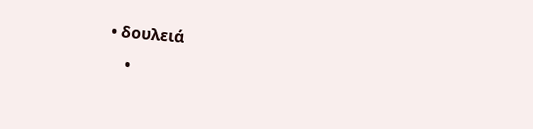• δουλειά
    •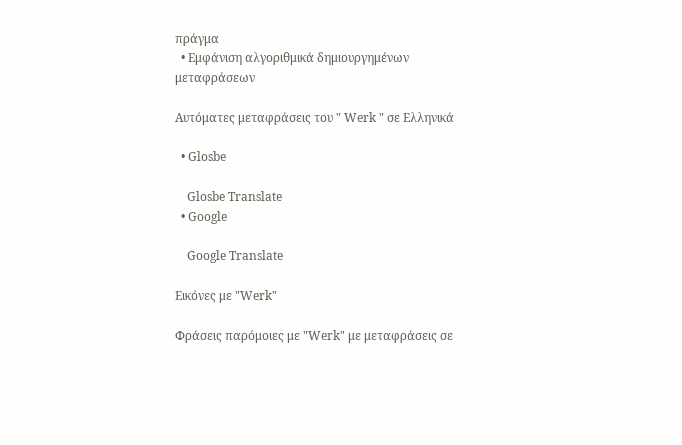πράγμα
  • Εμφάνιση αλγοριθμικά δημιουργημένων μεταφράσεων

Αυτόματες μεταφράσεις του " Werk " σε Ελληνικά

  • Glosbe

    Glosbe Translate
  • Google

    Google Translate

Εικόνες με "Werk"

Φράσεις παρόμοιες με "Werk" με μεταφράσεις σε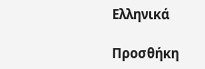Ελληνικά

Προσθήκη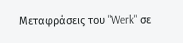Μεταφράσεις του "Werk" σε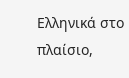Ελληνικά στο πλαίσιο,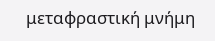μεταφραστική μνήμη